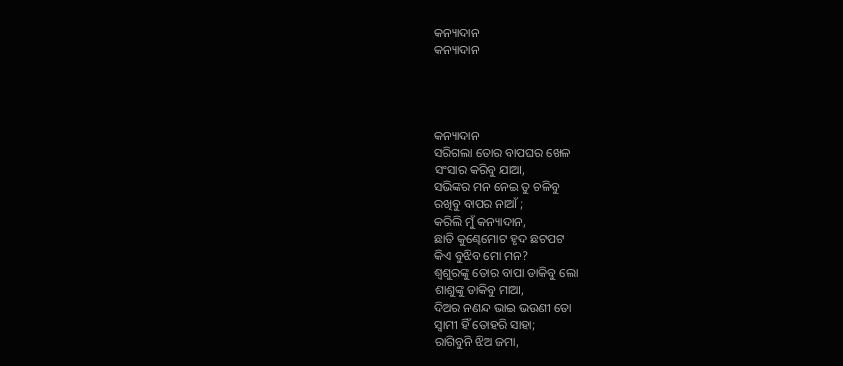କନ୍ୟାଦାନ
କନ୍ୟାଦାନ




କନ୍ୟାଦାନ
ସରିଗଲା ତୋର ବାପଘର ଖେଳ
ସଂସାର କରିବୁ ଯାଆ,
ସଭିଙ୍କର ମନ ନେଇ ତୁ ଚଳିବୁ
ରଖିବୁ ବାପର ନାଆଁ ;
କରିଲି ମୁଁ କନ୍ୟାଦାନ,
ଛାତି କୁଣ୍ଢେମୋଟ ହୃଦ ଛଟପଟ
କିଏ ବୁଝିବ ମୋ ମନ?
ଶ୍ବଶୁରଙ୍କୁ ତୋର ବାପା ଡାକିବୁ ଲୋ
ଶାଶୁଙ୍କୁ ଡାକିବୁ ମାଆ,
ଦିଅର ନଣନ୍ଦ ଭାଇ ଭଉଣୀ ତୋ
ସ୍ଵାମୀ ହିଁ ତୋହରି ସାହା;
ରାଗିବୁନି ଝିଅ ଜମା,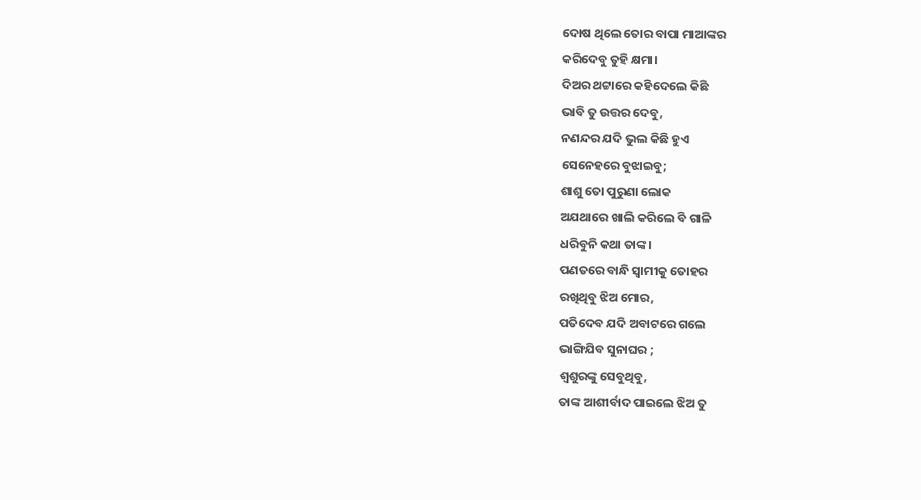ଦୋଷ ଥିଲେ ତୋର ବାପା ମାଆଙ୍କର
କରିଦେବୁ ତୁହି କ୍ଷମା।
ଦିଅର ଥଟ୍ଟାରେ କହିଦେଲେ କିଛି
ଭାବି ତୁ ଉତ୍ତର ଦେବୁ,
ନଣନ୍ଦର ଯଦି ଭୁଲ କିଛି ହୁଏ
ସେନେହରେ ବୁଝାଇବୁ;
ଶାଶୁ ତୋ ପୁରୁଣା ଲୋକ
ଅଯଥାରେ ଖାଲି କରିଲେ ବି ଗାଳି
ଧରିବୁନି କଥା ତାଙ୍କ।
ପଣତରେ ବାନ୍ଧି ସ୍ଵାମୀକୁ ତୋହର
ରଖିଥିବୁ ଝିଅ ମୋର,
ପତିଦେବ ଯଦି ଅବାଟରେ ଗଲେ
ଭାଙ୍ଗିଯିବ ସୁନାଘର ;
ଶ୍ୱଶୁରଙ୍କୁ ସେବୁଥିବୁ,
ତାଙ୍କ ଆଶୀର୍ବାଦ ପାଇଲେ ଝିଅ ତୁ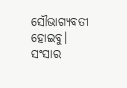ସୌଭାଗ୍ୟବତୀ ହୋଇବୁ।
ସଂସାର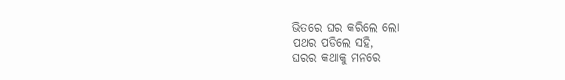ଭିତରେ ଘର କରିଲେ ଲୋ
ପଥର ପଡିଲେ ସହି,
ଘରର କଥାକୁ ମନରେ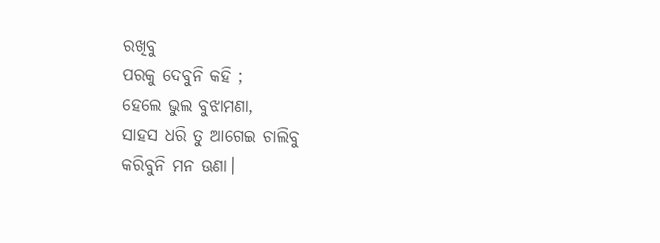ରଖିବୁ
ପରକୁ ଦେବୁନି କହି ;
ହେଲେ ଭୁଲ ବୁଝାମଣା,
ସାହସ ଧରି ତୁ ଆଗେଇ ଚାଲିବୁ
କରିବୁନି ମନ ଊଣା।